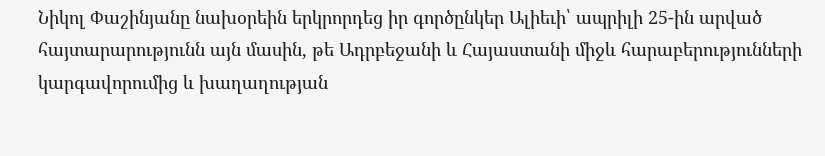Նիկոլ Փաշինյանը նախօրեին երկրորդեց իր գործընկեր Ալիեւի՝ ապրիլի 25-ին արված հայտարարությունն այն մասին, թե Ադրբեջանի և Հայաստանի միջև հարաբերությունների կարգավորումից և խաղաղության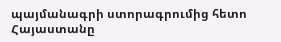պայմանագրի ստորագրումից հետո Հայաստանը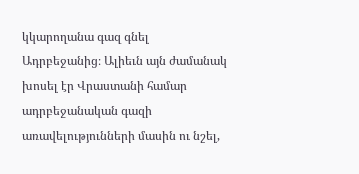կկարողանա գազ գնել Ադրբեջանից։ Ալիեւն այն ժամանակ խոսել էր Վրաստանի համար ադրբեջանական գազի առավելությունների մասին ու նշել,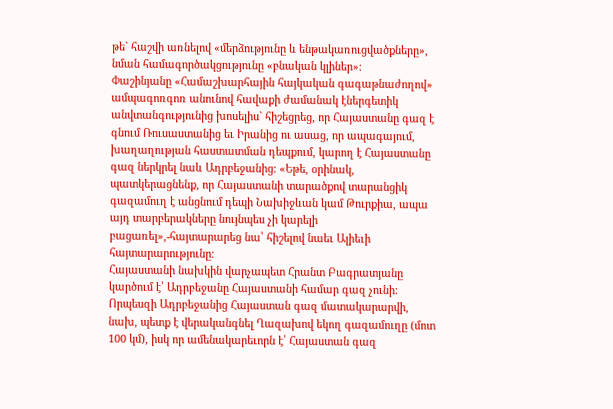թե` հաշվի առնելով «մերձությունը և ենթակառուցվածքները», նման համագործակցությունը «բնական կլիներ»։
Փաշինյանը «Համաշխարհային հայկական գագաթնաժողով» ամպագոռգոռ անունով հավաքի ժամանակ էներգետիկ անվտանգությունից խոսելիս` հիշեցրեց, որ Հայաստանը գազ է գնում Ռուսաստանից եւ Իրանից ու ասաց, որ ապագայում, խաղաղության հաստատման դեպքում, կարող է Հայաստանը գազ ներկրել նաև Ադրբեջանից։ «Եթե, օրինակ, պատկերացնենք, որ Հայաստանի տարածքով տարանցիկ գազամուղ է անցնում դեպի Նախիջևան կամ Թուրքիա, ապա այդ տարբերակները նույնպես չի կարելի բացառել»,-հայտարարեց նա՝ հիշելով նաեւ Ալիեւի հայտարարությունը։
Հայաստանի նախկին վարչապետ Հրանտ Բագրատյանը կարծում է՝ Ադրբեջանը Հայաստանի համար գազ չունի։ Որպեսզի Ադրբեջանից Հայաստան գազ մատակարարվի, նախ, պետք է վերականգնել Ղազախով եկող գազամուղը (մոտ 100 կմ), իսկ որ ամենակարեւորն է՝ Հայաստան գազ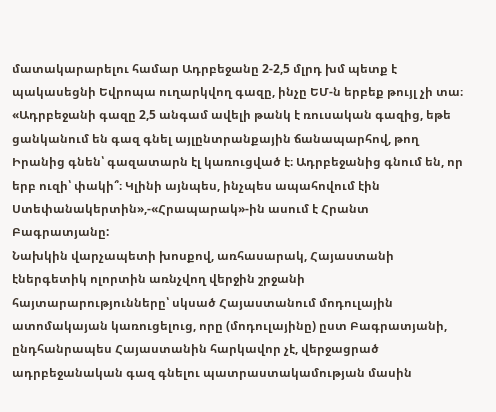մատակարարելու համար Ադրբեջանը 2-2,5 մլրդ խմ պետք է պակասեցնի Եվրոպա ուղարկվող գազը, ինչը ԵՄ-ն երբեք թույլ չի տա։
«Ադրբեջանի գազը 2,5 անգամ ավելի թանկ է ռուսական գազից, եթե ցանկանում են գազ գնել այլընտրանքային ճանապարհով, թող Իրանից գնեն՝ գազատարն էլ կառուցված է։ Ադրբեջանից գնում են, որ երբ ուզի՝ փակի՞։ Կլինի այնպես, ինչպես ապահովում էին Ստեփանակերտին»,-«Հրապարակ»-ին ասում է Հրանտ Բագրատյանը:
Նախկին վարչապետի խոսքով, առհասարակ, Հայաստանի էներգետիկ ոլորտին առնչվող վերջին շրջանի հայտարարությունները՝ սկսած Հայաստանում մոդուլային ատոմակայան կառուցելուց, որը (մոդուլայինը) ըստ Բագրատյանի, ընդհանրապես Հայաստանին հարկավոր չէ, վերջացրած ադրբեջանական գազ գնելու պատրաստակամության մասին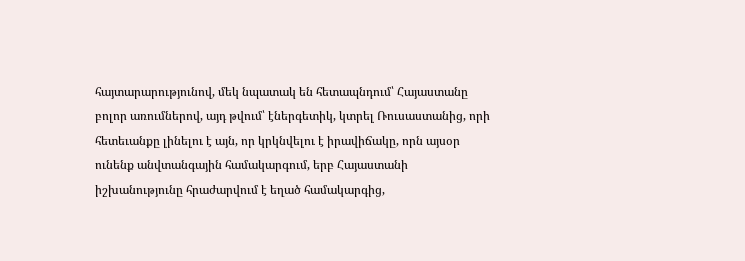հայտարարությունով, մեկ նպատակ են հետապնդում՝ Հայաստանը բոլոր առումներով, այդ թվում՝ էներգետիկ, կտրել Ռուսաստանից, որի հետեւանքը լինելու է այն, որ կրկնվելու է իրավիճակը, որն այսօր ունենք անվտանգային համակարգում, երբ Հայաստանի իշխանությունը հրաժարվում է եղած համակարգից,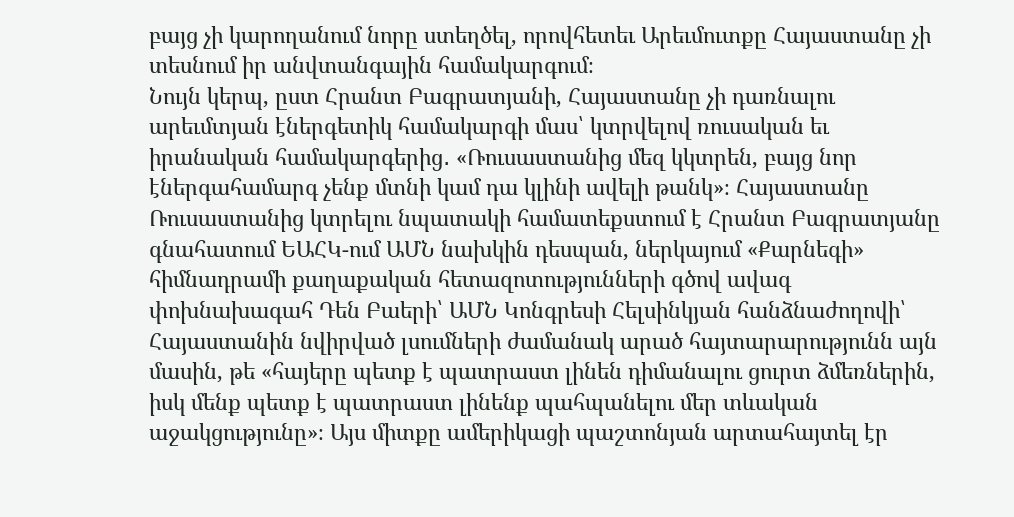բայց չի կարողանում նորը ստեղծել, որովհետեւ Արեւմուտքը Հայաստանը չի տեսնում իր անվտանգային համակարգում։
Նույն կերպ, ըստ Հրանտ Բագրատյանի, Հայաստանը չի դառնալու արեւմտյան էներգետիկ համակարգի մաս՝ կտրվելով ռուսական եւ իրանական համակարգերից․ «Ռուսաստանից մեզ կկտրեն, բայց նոր էներգահամարգ չենք մտնի կամ դա կլինի ավելի թանկ»։ Հայաստանը Ռուսաստանից կտրելու նպատակի համատեքստում է Հրանտ Բագրատյանը գնահատում ԵԱՀԿ-ում ԱՄՆ նախկին դեսպան, ներկայում «Քարնեգի» հիմնադրամի քաղաքական հետազոտությունների գծով ավագ փոխնախագահ Դեն Բաերի՝ ԱՄՆ Կոնգրեսի Հելսինկյան հանձնաժողովի՝ Հայաստանին նվիրված լսումների ժամանակ արած հայտարարությունն այն մասին, թե «հայերը պետք է պատրաստ լինեն դիմանալու ցուրտ ձմեռներին, իսկ մենք պետք է պատրաստ լինենք պահպանելու մեր տևական աջակցությունը»։ Այս միտքը ամերիկացի պաշտոնյան արտահայտել էր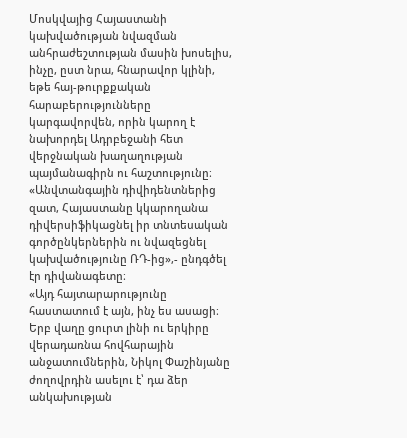Մոսկվայից Հայաստանի կախվածության նվազման անհրաժեշտության մասին խոսելիս, ինչը, ըստ նրա, հնարավոր կլինի, եթե հայ-թուրքքական հարաբերությունները կարգավորվեն, որին կարող է նախորդել Ադրբեջանի հետ վերջնական խաղաղության պայմանագիրն ու հաշտությունը։ «Անվտանգային դիվիդենտներից զատ, Հայաստանը կկարողանա դիվերսիֆիկացնել իր տնտեսական գործընկերներին ու նվազեցնել կախվածությունը ՌԴ-ից»,- ընդգծել էր դիվանագետը։
«Այդ հայտարարությունը հաստատում է այն, ինչ ես ասացի։ Երբ վաղը ցուրտ լինի ու երկիրը վերադառնա հովհարային անջատումներին, Նիկոլ Փաշինյանը ժողովրդին ասելու է՝ դա ձեր անկախության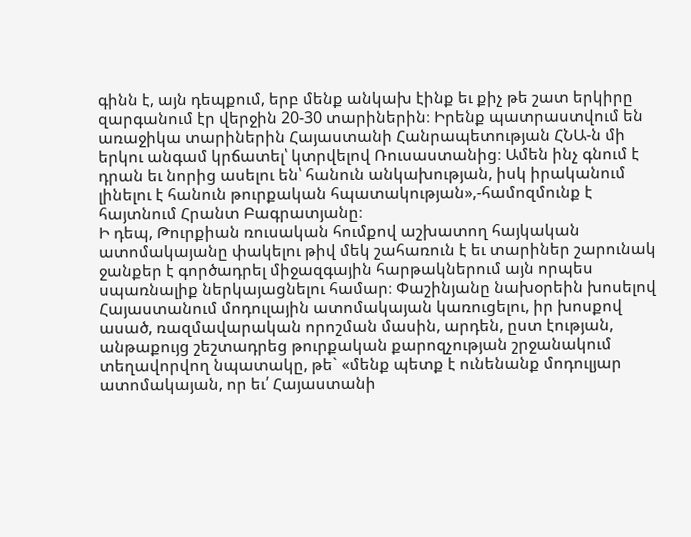գինն է, այն դեպքում, երբ մենք անկախ էինք եւ քիչ թե շատ երկիրը զարգանում էր վերջին 20-30 տարիներին։ Իրենք պատրաստվում են առաջիկա տարիներին Հայաստանի Հանրապետության ՀՆԱ-ն մի երկու անգամ կրճատել՝ կտրվելով Ռուսաստանից։ Ամեն ինչ գնում է դրան եւ նորից ասելու են՝ հանուն անկախության, իսկ իրականում լինելու է հանուն թուրքական հպատակության»,-համոզմունք է հայտնում Հրանտ Բագրատյանը։
Ի դեպ, Թուրքիան ռուսական հումքով աշխատող հայկական ատոմակայանը փակելու թիվ մեկ շահառուն է եւ տարիներ շարունակ ջանքեր է գործադրել միջազգային հարթակներում այն որպես սպառնալիք ներկայացնելու համար։ Փաշինյանը նախօրեին խոսելով Հայաստանում մոդուլային ատոմակայան կառուցելու, իր խոսքով ասած, ռազմավարական որոշման մասին, արդեն, ըստ էության, անթաքույց շեշտադրեց թուրքական քարոզչության շրջանակում տեղավորվող նպատակը, թե` «մենք պետք է ունենանք մոդուլյար ատոմակայան, որ եւ՛ Հայաստանի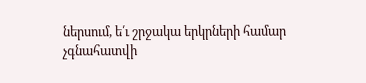ներսում, ե՛ւ շրջակա երկրների համար չգնահատվի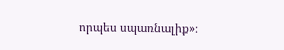որպես սպառնալիք»։